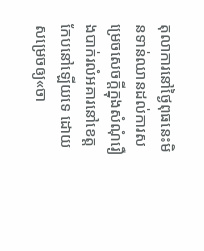តុលាការនៅថ្ងៃពុធនេះមិនទាន់ឈានដល់ការសម្រេចសេចក្តីក្នុងសំណុំរឿងបាក់រលំអគារនៅខេត្តកែបនៅឡើយទេ ដោយសម្រេចឲ្យ«ចា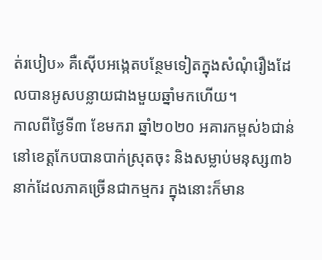ត់របៀប» គឺស៊ើបអង្កេតបន្ថែមទៀតក្នុងសំណុំរឿងដែលបានអូសបន្លាយជាងមួយឆ្នាំមកហើយ។
កាលពីថ្ងៃទី៣ ខែមករា ឆ្នាំ២០២០ អគារកម្ពស់៦ជាន់នៅខេត្តកែបបានបាក់ស្រុតចុះ និងសម្លាប់មនុស្ស៣៦នាក់ដែលភាគច្រើនជាកម្មករ ក្នុងនោះក៏មាន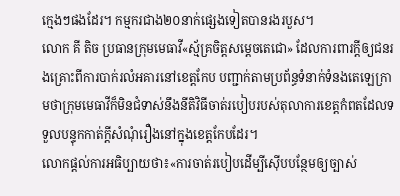ក្មេងៗផងដែរ។ កម្មករជាង២០នាក់ផ្សេងទៀតបានរងរបួស។
លោក គី តិច ប្រធានក្រុមមេធាវី«ស្ម័គ្រចិត្តសម្តេចតេជោ» ដែលការពារក្តីឲ្យជនរងគ្រោះពីការបាក់រលំអគារនៅខេត្តកែប បញ្ជាក់តាមប្រព័ន្ធទំនាក់ទំនងតេឡេក្រាមថាក្រុមមេធាវីក៏មិនជំទាស់នឹងនីតិវិធីចាត់របៀបរបស់តុលាការខេត្តកំពតដែលទទួលបន្ទុកកាត់ក្តីសំណុំរឿងនៅក្នុងខេត្តកែបដែរ។
លោកផ្តល់ការអធិប្បាយថា៖«ការចាត់របៀបដើម្បីស៊ើបបន្ថែមឲ្យច្បាស់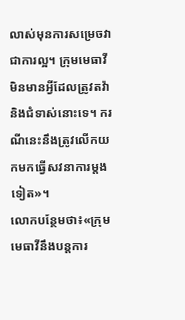លាស់មុនការសម្រេចវាជាការល្អ។ ក្រុមមេធាវីមិនមានអ្វីដែលត្រូវតវ៉ានិងជំទាស់នោះទេ។ ករណីនេះនឹងត្រូវលើកយកមកធ្វើសវនាការម្តងទៀត»។
លោកបន្ថែមថា៖«ក្រុមមេធាវីនឹងបន្តការ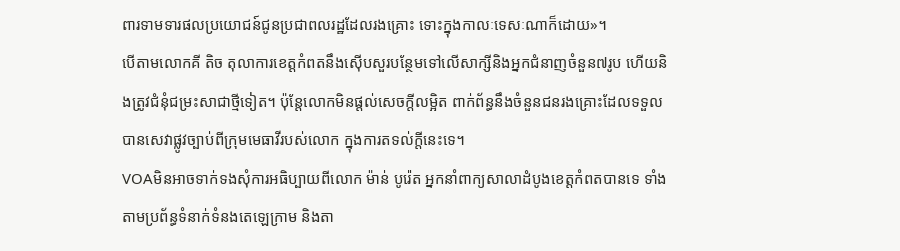ពារទាមទារផលប្រយោជន៍ជូនប្រជាពលរដ្ឋដែលរងគ្រោះ ទោះក្នុងកាលៈទេសៈណាក៏ដោយ»។
បើតាមលោកគី តិច តុលាការខេត្តកំពតនឹងស៊ើបសួរបន្ថែមទៅលើសាក្សីនិងអ្នកជំនាញចំនួន៧រូប ហើយនិងត្រូវជំនុំជម្រះសាជាថ្មីទៀត។ ប៉ុន្តែលោកមិនផ្តល់សេចក្តីលម្អិត ពាក់ព័ន្ធនឹងចំនួនជនរងគ្រោះដែលទទួលបានសេវាផ្លូវច្បាប់ពីក្រុមមេធាវីរបស់លោក ក្នុងការតទល់ក្តីនេះទេ។
VOAមិនអាចទាក់ទងសុំការអធិប្បាយពីលោក ម៉ាន់ បូរ៉េត អ្នកនាំពាក្យសាលាដំបូងខេត្តកំពតបានទេ ទាំងតាមប្រព័ន្ធទំនាក់ទំនងតេឡេក្រាម និងតា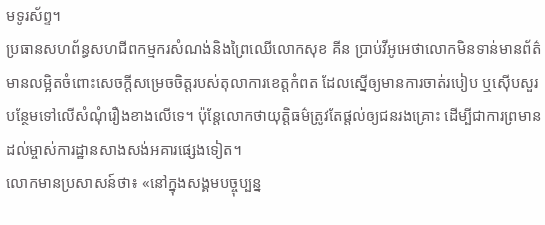មទូរស័ព្ទ។
ប្រធានសហព័ន្ធសហជីពកម្មករសំណង់និងព្រៃឈើលោកសុខ គីន ប្រាប់វីអូអេថាលោកមិនទាន់មានព័ត៌មានលម្អិតចំពោះសេចក្តីសម្រេចចិត្តរបស់តុលាការខេត្តកំពត ដែលស្នើឲ្យមានការចាត់របៀប ឬស៊ើបសួរបន្ថែមទៅលើសំណុំរឿងខាងលើទេ។ ប៉ុន្តែលោកថាយុត្តិធម៌ត្រូវតែផ្តល់ឲ្យជនរងគ្រោះ ដើម្បីជាការព្រមានដល់ម្ចាស់ការដ្ឋានសាងសង់អគារផ្សេងទៀត។
លោកមានប្រសាសន៍ថា៖ «នៅក្នុងសង្គមបច្ចុប្បន្ន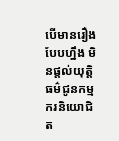បើមានរឿងបែបហ្នឹង មិនផ្តល់យុត្តិធម៌ជូនកម្មករនិយោជិត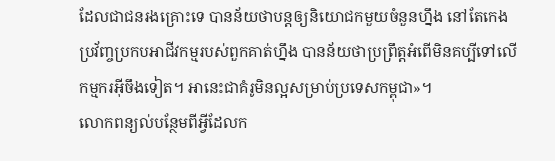ដែលជាជនរងគ្រោះទេ បានន័យថាបន្តឲ្យនិយោជកមួយចំនួនហ្នឹង នៅតែកេងប្រវ័ញ្ចប្រកបអាជីវកម្មរបស់ពួកគាត់ហ្នឹង បានន័យថាប្រព្រឹត្តអំពើមិនគប្បីទៅលើកម្មករអ៊ីចឹងទៀត។ អានេះជាគំរូមិនល្អសម្រាប់ប្រទេសកម្ពុជា»។
លោកពន្យល់បន្ថែមពីអ្វីដែលក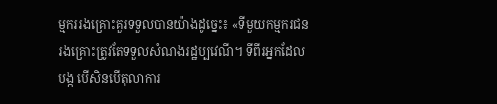ម្មកររងគ្រោះគួរទទួលបានយ៉ាងដូច្នេះ៖ «ទីមួយកម្មករជនរងគ្រោះត្រូវតែទទួលសំណងរដ្ឋប្បវេណី។ ទីពីរអ្នកដែលបង្ក បើសិនបើតុលាការ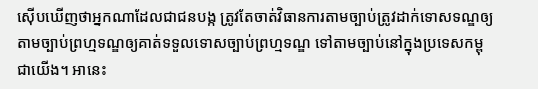ស៊ើបឃើញថាអ្នកណាដែលជាជនបង្ក ត្រូវតែចាត់វិធានការតាមច្បាប់ត្រូវដាក់ទោសទណ្ឌឲ្យតាមច្បាប់ព្រហ្មទណ្ឌឲ្យគាត់ទទួលទោសច្បាប់ព្រហ្មទណ្ឌ ទៅតាមច្បាប់នៅក្នុងប្រទេសកម្ពុជាយើង។ អានេះ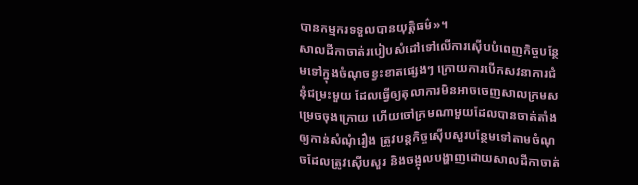បានកម្មករទទួលបានយុត្តិធម៌»។
សាលដីកាចាត់របៀបសំដៅទៅលើការស៊ើបបំពេញកិច្ចបន្ថែមទៅក្នុងចំណុចខ្វះខាតផ្សេងៗ ក្រោយការបើកសវនាការជំនុំជម្រះមួយ ដែលធ្វើឲ្យតុលាការមិនអាចចេញសាលក្រមសម្រេចចុងក្រោយ ហើយចៅក្រមណាមួយដែលបានចាត់តាំងឲ្យកាន់សំណុំរឿង ត្រូវបន្តកិច្ចស៊ើបសួរបន្ថែមទៅតាមចំណុចដែលត្រូវស៊ើបសួរ និងចង្អុលបង្ហាញដោយសាលដីកាចាត់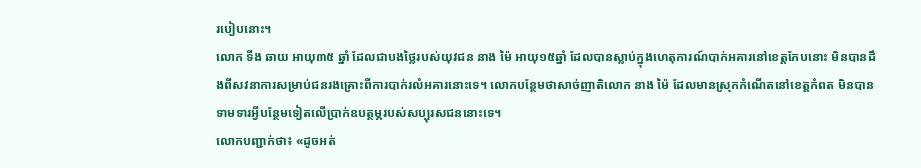របៀបនោះ។
លោក ទីង ឆាយ អាយុ៣៥ ឆ្នាំ ដែលជាបងថ្លៃរបស់យុវជន នាង ម៉ៃ អាយុ១៥ឆ្នាំ ដែលបានស្លាប់ក្នុងហេតុការណ៍បាក់អគារនៅខេត្តកែបនោះ មិនបានដឹងពីសវនាការសម្រាប់ជនរងគ្រោះពីការបាក់រលំអគារនោះទេ។ លោកបន្ថែមថាសាច់ញាតិលោក នាង ម៉ៃ ដែលមានស្រុកកំណើតនៅខេត្តកំពត មិនបានទាមទារអ្វីបន្ថែមទៀតលើប្រាក់ឧបត្ថម្ភរបស់សប្បុរសជននោះទេ។
លោកបញ្ជាក់ថា៖ «ដូចអត់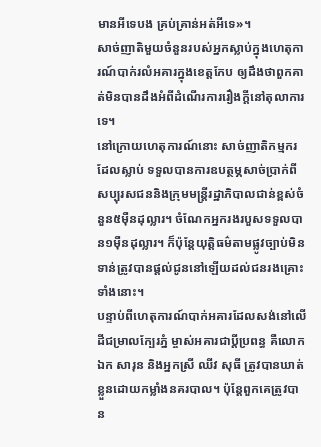មានអីទេបង គ្រប់គ្រាន់អត់អីទេ»។
សាច់ញាតិមួយចំនួនរបស់អ្នកស្លាប់ក្នុងហេតុការណ៍បាក់រលំអគារក្នុងខេត្តកែប ឲ្យដឹងថាពួកគាត់មិនបានដឹងអំពីដំណើរការរឿងក្តីនៅតុលាការទេ។
នៅក្រោយហេតុការណ៍នោះ សាច់ញាតិកម្មករដែលស្លាប់ ទទួលបានការឧបត្ថម្ភសាច់ប្រាក់ពីសប្បុរសជននិងក្រុមមន្ត្រីរដ្ឋាភិបាលជាន់ខ្ពស់ចំនួន៥ម៉ឺនដុល្លារ។ ចំណែកអ្នករងរបួសទទួលបាន១ម៉ឺនដុល្លារ។ ក៏ប៉ុន្តែយុត្តិធម៌តាមផ្លូវច្បាប់មិនទាន់ត្រូវបានផ្តល់ជូននៅឡើយដល់ជនរងគ្រោះទាំងនោះ។
បន្ទាប់ពីហេតុការណ៍បាក់អគារដែលសង់នៅលើដីជម្រាលក្បែរភ្នំ ម្ចាស់អគារជាប្តីប្រពន្ធ គឺលោក ឯក សារុន និងអ្នកស្រី ឈីវ សុធី ត្រូវបានឃាត់ខ្លួនដោយកម្លាំងនគរបាល។ ប៉ុន្តែពួកគេត្រូវបាន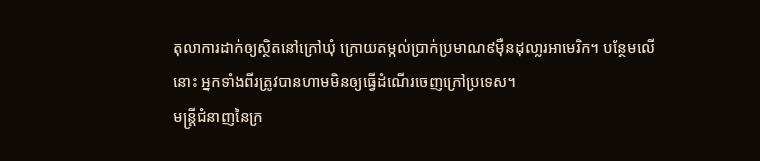តុលាការដាក់ឲ្យស្ថិតនៅក្រៅឃុំ ក្រោយតម្កល់ប្រាក់ប្រមាណ៩ម៉ឺនដុលា្លរអាមេរិក។ បន្ថែមលើនោះ អ្នកទាំងពីរត្រូវបានហាមមិនឲ្យធ្វើដំណើរចេញក្រៅប្រទេស។
មន្ត្រីជំនាញនៃក្រ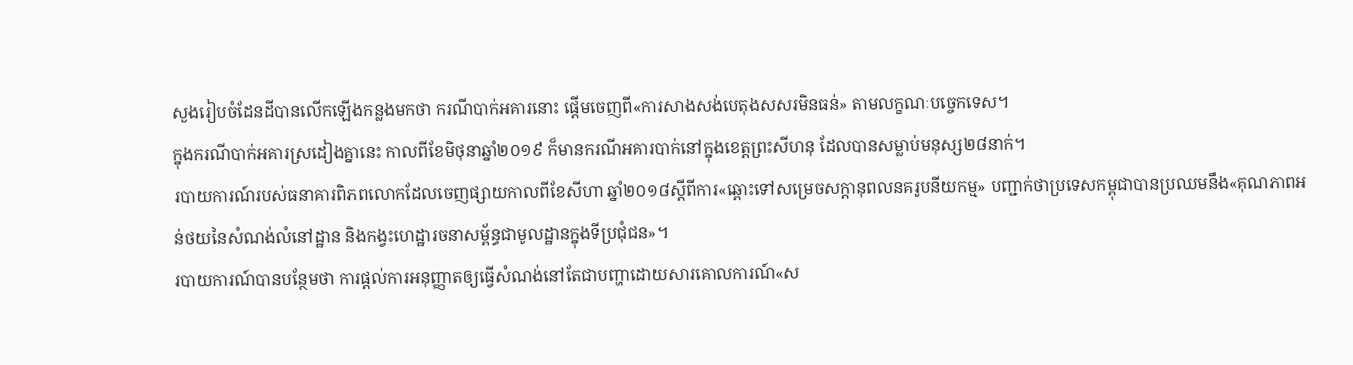សួងរៀបចំដែនដីបានលើកឡើងកន្លងមកថា ករណីបាក់អគារនោះ ផ្តើមចេញពី«ការសាងសង់បេតុងសសរមិនធន់» តាមលក្ខណៈបច្ចេកទេស។
ក្នុងករណីបាក់អគារស្រដៀងគ្នានេះ កាលពីខែមិថុនាឆ្នាំ២០១៩ ក៏មានករណីអគារបាក់នៅក្នុងខេត្តព្រះសីហនុ ដែលបានសម្លាប់មនុស្ស២៨នាក់។
របាយការណ៍របស់ធនាគារពិភពលោកដែលចេញផ្សាយកាលពីខែសីហា ឆ្នាំ២០១៨ស្តីពីការ«ឆ្ពោះទៅសម្រេចសក្ដានុពលនគរូបនីយកម្ម» បញ្ជាក់ថាប្រទេសកម្ពុជាបានប្រឈមនឹង«គុណភាពអន់ថយនៃសំណង់លំនៅដ្ឋាន និងកង្វះហេដ្ឋារចនាសម្ព័ន្ធជាមូលដ្ឋានក្នុងទីប្រជុំជន»។
របាយការណ៍បានបន្ថែមថា ការផ្ដល់ការអនុញ្ញាតឲ្យធ្វើសំណង់នៅតែជាបញ្ហាដោយសារគោលការណ៍«ស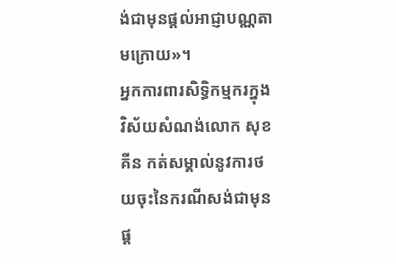ង់ជាមុនផ្ដល់អាជ្ញាបណ្ណតាមក្រោយ»។
អ្នកការពារសិទ្ធិកម្មករក្នុងវិស័យសំណង់លោក សុខ គីន កត់សម្គាល់នូវការថយចុះនៃករណីសង់ជាមុន ផ្ត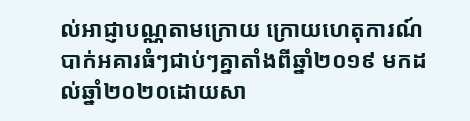ល់អាជ្ញាបណ្ណតាមក្រោយ ក្រោយហេតុការណ៍បាក់អគារធំៗជាប់ៗគ្នាតាំងពីឆ្នាំ២០១៩ មកដល់ឆ្នាំ២០២០ដោយសា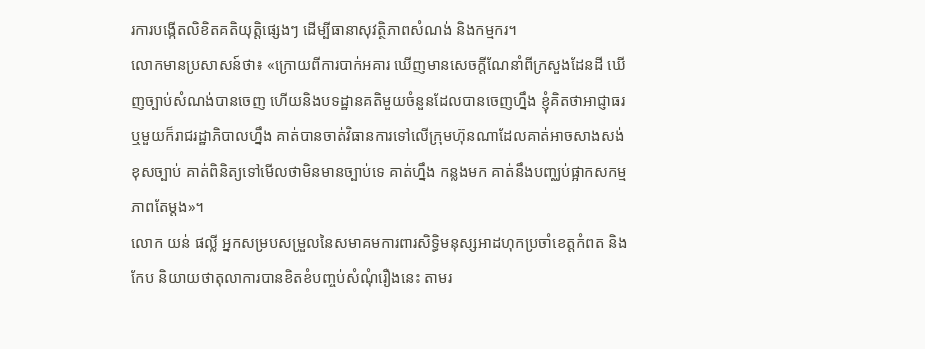រការបង្កើតលិខិតគតិយុត្តិផ្សេងៗ ដើម្បីធានាសុវត្ថិភាពសំណង់ និងកម្មករ។
លោកមានប្រសាសន៍ថា៖ «ក្រោយពីការបាក់អគារ ឃើញមានសេចក្តីណែនាំពីក្រសួងដែនដី ឃើញច្បាប់សំណង់បានចេញ ហើយនិងបទដ្ឋានគតិមួយចំនួនដែលបានចេញហ្នឹង ខ្ញុំគិតថាអាជ្ញាធរឬមួយក៏រាជរដ្ឋាភិបាលហ្នឹង គាត់បានចាត់វិធានការទៅលើក្រុមហ៊ុនណាដែលគាត់អាចសាងសង់ខុសច្បាប់ គាត់ពិនិត្យទៅមើលថាមិនមានច្បាប់ទេ គាត់ហ្នឹង កន្លងមក គាត់នឹងបញ្ឈប់ផ្អាកសកម្មភាពតែម្តង»។
លោក យន់ ផល្លី អ្នកសម្របសម្រួលនៃសមាគមការពារសិទ្ធិមនុស្សអាដហុកប្រចាំខេត្តកំពត និងកែប និយាយថាតុលាការបានខិតខំបញ្ចប់សំណុំរឿងនេះ តាមរ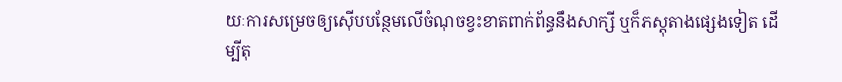យៈការសម្រេចឲ្យស៊ើបបន្ថែមលើចំណុចខ្វះខាតពាក់ព័ន្ធនឹងសាក្សី ឬក៏ភស្តុតាងផ្សេងទៀត ដើម្បីតុ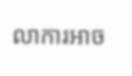លាការអាច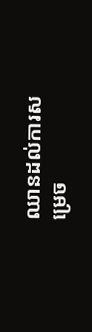ឈានដល់ការសម្រេច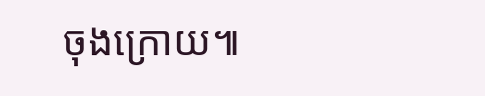ចុងក្រោយ៕